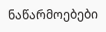ნაწარმოებები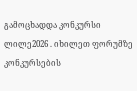გამოცხადდა კონკურსი ლილე2026 . იხილეთ ფორუმზე კონკურსების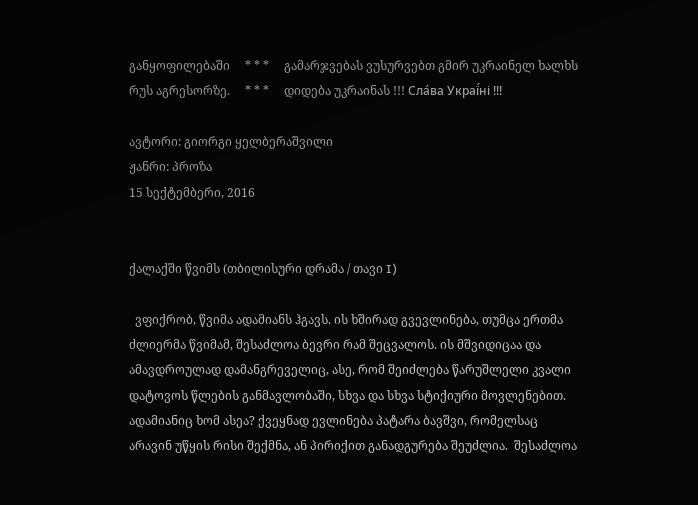განყოფილებაში     * * *     გამარჯვებას ვუსურვებთ გმირ უკრაინელ ხალხს რუს აგრესორზე.     * * *     დიდება უკრაინას !!! Сла́ва Украї́ні !!!

ავტორი: გიორგი ყელბერაშვილი
ჟანრი: პროზა
15 სექტემბერი, 2016


ქალაქში წვიმს (თბილისური დრამა / თავი I)

  ვფიქრობ, წვიმა ადამიანს ჰგავს. ის ხშირად გვევლინება, თუმცა ერთმა ძლიერმა წვიმამ, შესაძლოა ბევრი რამ შეცვალოს. ის მშვიდიცაა და  ამავდროულად დამანგრეველიც, ასე, რომ შეიძლება წარუშლელი კვალი დატოვოს წლების განმავლობაში, სხვა და სხვა სტიქიური მოვლენებით. ადამიანიც ხომ ასეა? ქვეყნად ევლინება პატარა ბავშვი, რომელსაც არავინ უწყის რისი შექმნა, ან პირიქით განადგურება შეუძლია.  შესაძლოა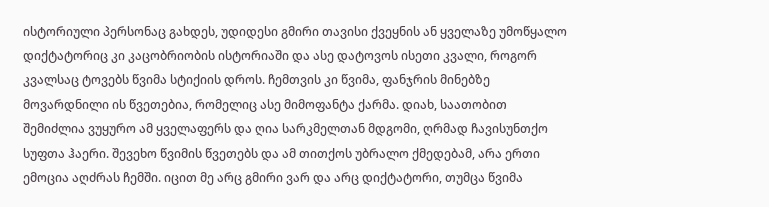ისტორიული პერსონაც გახდეს, უდიდესი გმირი თავისი ქვეყნის ან ყველაზე უმოწყალო დიქტატორიც კი კაცობრიობის ისტორიაში და ასე დატოვოს ისეთი კვალი, როგორ კვალსაც ტოვებს წვიმა სტიქიის დროს. ჩემთვის კი წვიმა, ფანჯრის მინებზე მოვარდნილი ის წვეთებია, რომელიც ასე მიმოფანტა ქარმა. დიახ, საათობით შემიძლია ვუყურო ამ ყველაფერს და ღია სარკმელთან მდგომი, ღრმად ჩავისუნთქო სუფთა ჰაერი. შევეხო წვიმის წვეთებს და ამ თითქოს უბრალო ქმედებამ, არა ერთი ემოცია აღძრას ჩემში. იცით მე არც გმირი ვარ და არც დიქტატორი, თუმცა წვიმა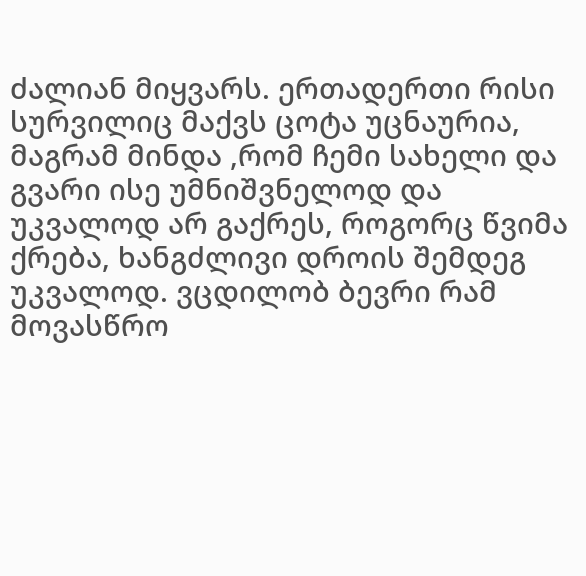ძალიან მიყვარს. ერთადერთი რისი სურვილიც მაქვს ცოტა უცნაურია, მაგრამ მინდა ,რომ ჩემი სახელი და გვარი ისე უმნიშვნელოდ და უკვალოდ არ გაქრეს, როგორც წვიმა ქრება, ხანგძლივი დროის შემდეგ უკვალოდ. ვცდილობ ბევრი რამ მოვასწრო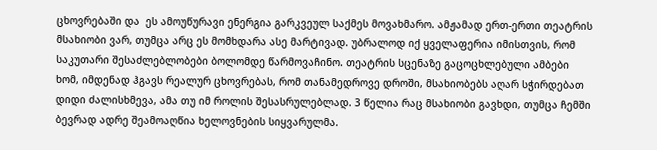ცხოვრებაში და  ეს ამოუწურავი ენერგია გარკვეულ საქმეს მოვახმარო. ამჟამად ერთ-ერთი თეატრის მსახიობი ვარ, თუმცა არც ეს მომხდარა ასე მარტივად. უბრალოდ იქ ყველაფერია იმისთვის, რომ საკუთარი შესაძლებლობები ბოლომდე წარმოვაჩინო. თეატრის სცენაზე გაცოცხლებული ამბები ხომ, იმდენად ჰგავს რეალურ ცხოვრებას, რომ თანამედროვე დროში, მსახიობებს აღარ სჭირდებათ დიდი ძალისხმევა, ამა თუ იმ როლის შესასრულებლად. 3 წელია რაც მსახიობი გავხდი, თუმცა ჩემში ბევრად ადრე შეამოაღწია ხელოვნების სიყვარულმა.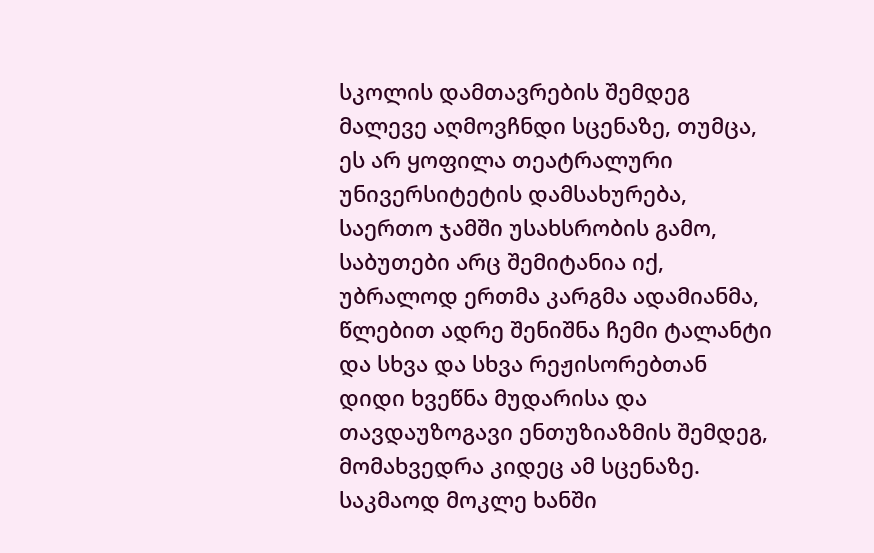სკოლის დამთავრების შემდეგ მალევე აღმოვჩნდი სცენაზე, თუმცა, ეს არ ყოფილა თეატრალური უნივერსიტეტის დამსახურება, საერთო ჯამში უსახსრობის გამო, საბუთები არც შემიტანია იქ, უბრალოდ ერთმა კარგმა ადამიანმა, წლებით ადრე შენიშნა ჩემი ტალანტი და სხვა და სხვა რეჟისორებთან დიდი ხვეწნა მუდარისა და თავდაუზოგავი ენთუზიაზმის შემდეგ, მომახვედრა კიდეც ამ სცენაზე. საკმაოდ მოკლე ხანში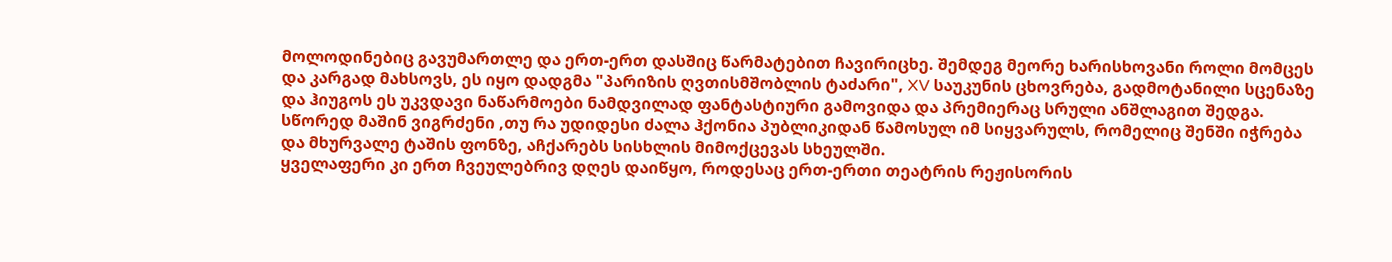მოლოდინებიც გავუმართლე და ერთ-ერთ დასშიც წარმატებით ჩავირიცხე. შემდეგ მეორე ხარისხოვანი როლი მომცეს და კარგად მახსოვს, ეს იყო დადგმა "პარიზის ღვთისმშობლის ტაძარი", XV საუკუნის ცხოვრება, გადმოტანილი სცენაზე და ჰიუგოს ეს უკვდავი ნაწარმოები ნამდვილად ფანტასტიური გამოვიდა და პრემიერაც სრული ანშლაგით შედგა. სწორედ მაშინ ვიგრძენი ,თუ რა უდიდესი ძალა ჰქონია პუბლიკიდან წამოსულ იმ სიყვარულს, რომელიც შენში იჭრება და მხურვალე ტაშის ფონზე, აჩქარებს სისხლის მიმოქცევას სხეულში.
ყველაფერი კი ერთ ჩვეულებრივ დღეს დაიწყო, როდესაც ერთ-ერთი თეატრის რეჟისორის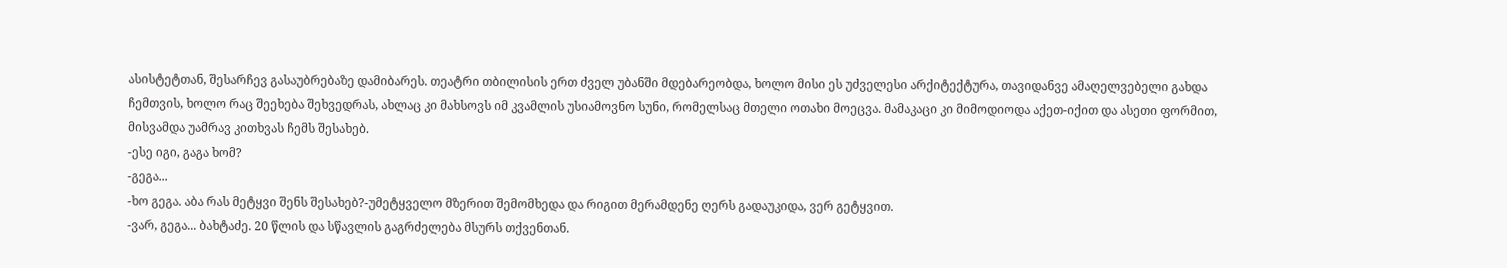ასისტეტთან, შესარჩევ გასაუბრებაზე დამიბარეს. თეატრი თბილისის ერთ ძველ უბანში მდებარეობდა, ხოლო მისი ეს უძველესი არქიტექტურა, თავიდანვე ამაღელვებელი გახდა ჩემთვის, ხოლო რაც შეეხება შეხვედრას, ახლაც კი მახსოვს იმ კვამლის უსიამოვნო სუნი, რომელსაც მთელი ოთახი მოეცვა. მამაკაცი კი მიმოდიოდა აქეთ-იქით და ასეთი ფორმით, მისვამდა უამრავ კითხვას ჩემს შესახებ.
-ესე იგი, გაგა ხომ?
-გეგა...
-ხო გეგა. აბა რას მეტყვი შენს შესახებ?-უმეტყველო მზერით შემომხედა და რიგით მერამდენე ღერს გადაუკიდა, ვერ გეტყვით.
-ვარ, გეგა... ბახტაძე. 20 წლის და სწავლის გაგრძელება მსურს თქვენთან.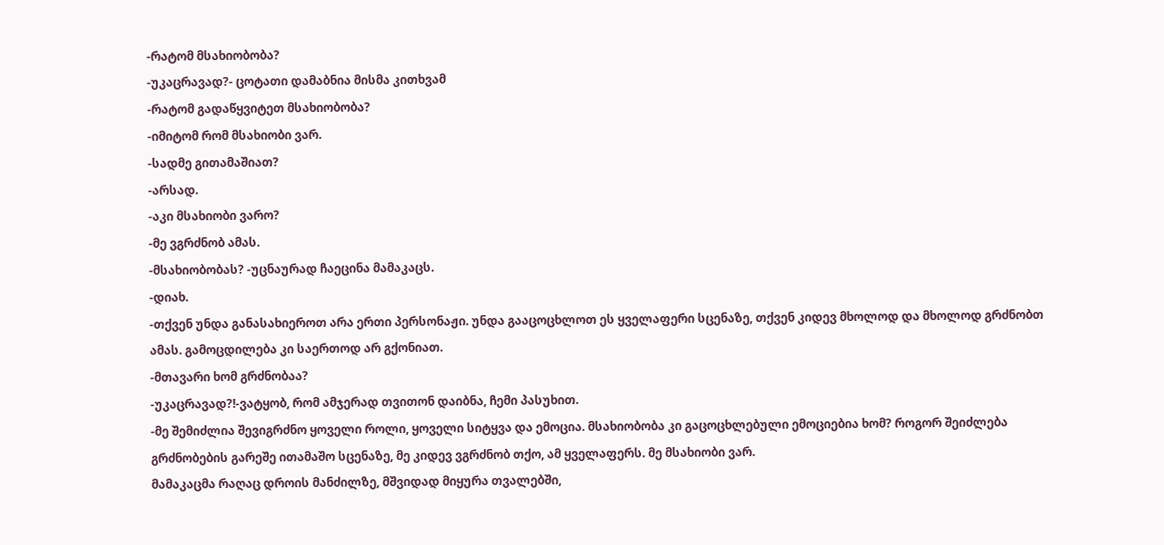-რატომ მსახიობობა?
-უკაცრავად?- ცოტათი დამაბნია მისმა კითხვამ
-რატომ გადაწყვიტეთ მსახიობობა?
-იმიტომ რომ მსახიობი ვარ.
-სადმე გითამაშიათ?
-არსად.
-აკი მსახიობი ვარო?
-მე ვგრძნობ ამას.
-მსახიობობას? -უცნაურად ჩაეცინა მამაკაცს.
-დიახ.
-თქვენ უნდა განასახიეროთ არა ერთი პერსონაჟი. უნდა გააცოცხლოთ ეს ყველაფერი სცენაზე, თქვენ კიდევ მხოლოდ და მხოლოდ გრძნობთ ამას. გამოცდილება კი საერთოდ არ გქონიათ.
-მთავარი ხომ გრძნობაა?
-უკაცრავად?!-ვატყობ, რომ ამჯერად თვითონ დაიბნა, ჩემი პასუხით.
-მე შემიძლია შევიგრძნო ყოველი როლი, ყოველი სიტყვა და ემოცია. მსახიობობა კი გაცოცხლებული ემოციებია ხომ? როგორ შეიძლება გრძნობების გარეშე ითამაშო სცენაზე, მე კიდევ ვგრძნობ თქო, ამ ყველაფერს. მე მსახიობი ვარ.
მამაკაცმა რაღაც დროის მანძილზე, მშვიდად მიყურა თვალებში,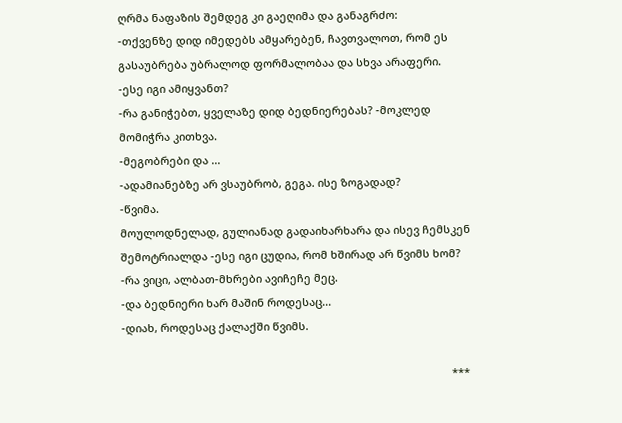ღრმა ნაფაზის შემდეგ კი გაეღიმა და განაგრძო:
-თქვენზე დიდ იმედებს ამყარებენ, ჩავთვალოთ, რომ ეს გასაუბრება უბრალოდ ფორმალობაა და სხვა არაფერი.
-ესე იგი ამიყვანთ?
-რა განიჭებთ, ყველაზე დიდ ბედნიერებას? -მოკლედ მომიჭრა კითხვა.
-მეგობრები და ...
-ადამიანებზე არ ვსაუბრობ, გეგა. ისე ზოგადად?
-წვიმა.
მოულოდნელად, გულიანად გადაიხარხარა და ისევ ჩემსკენ შემოტრიალდა -ესე იგი ცუდია, რომ ხშირად არ წვიმს ხომ?
-რა ვიცი, ალბათ-მხრები ავიჩეჩე მეც.
-და ბედნიერი ხარ მაშინ როდესაც...
-დიახ, როდესაც ქალაქში წვიმს.

                                                                                                              ***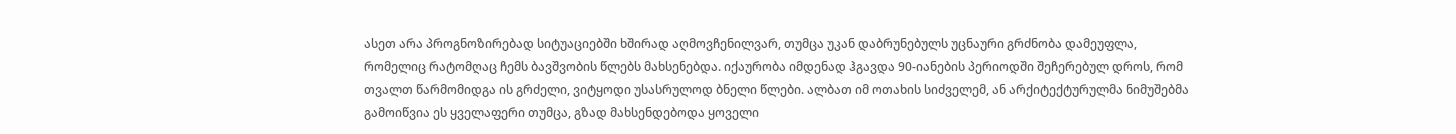ასეთ არა პროგნოზირებად სიტუაციებში ხშირად აღმოვჩენილვარ, თუმცა უკან დაბრუნებულს უცნაური გრძნობა დამეუფლა, რომელიც რატომღაც ჩემს ბავშვობის წლებს მახსენებდა. იქაურობა იმდენად ჰგავდა 90-იანების პერიოდში შეჩერებულ დროს, რომ თვალთ წარმომიდგა ის გრძელი, ვიტყოდი უსასრულოდ ბნელი წლები. ალბათ იმ ოთახის სიძველემ, ან არქიტექტურულმა ნიმუშებმა გამოიწვია ეს ყველაფერი თუმცა, გზად მახსენდებოდა ყოველი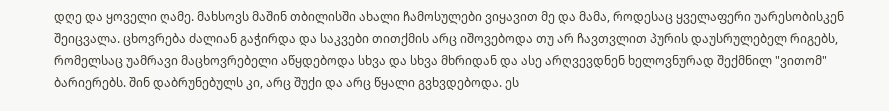დღე და ყოველი ღამე. მახსოვს მაშინ თბილისში ახალი ჩამოსულები ვიყავით მე და მამა, როდესაც ყველაფერი უარესობისკენ შეიცვალა. ცხოვრება ძალიან გაჭირდა და საკვები თითქმის არც იშოვებოდა თუ არ ჩავთვლით პურის დაუსრულებელ რიგებს, რომელსაც უამრავი მაცხოვრებელი აწყდებოდა სხვა და სხვა მხრიდან და ასე არღვევდნენ ხელოვნურად შექმნილ "ვითომ" ბარიერებს. შინ დაბრუნებულს კი, არც შუქი და არც წყალი გვხვდებოდა. ეს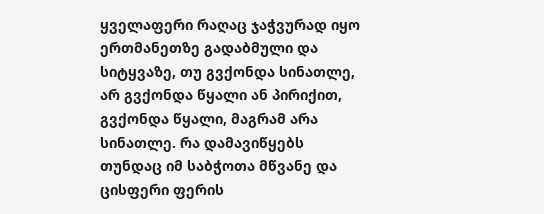ყველაფერი რაღაც ჯაჭვურად იყო ერთმანეთზე გადაბმული და სიტყვაზე, თუ გვქონდა სინათლე, არ გვქონდა წყალი ან პირიქით, გვქონდა წყალი, მაგრამ არა სინათლე. რა დამავიწყებს თუნდაც იმ საბჭოთა მწვანე და ცისფერი ფერის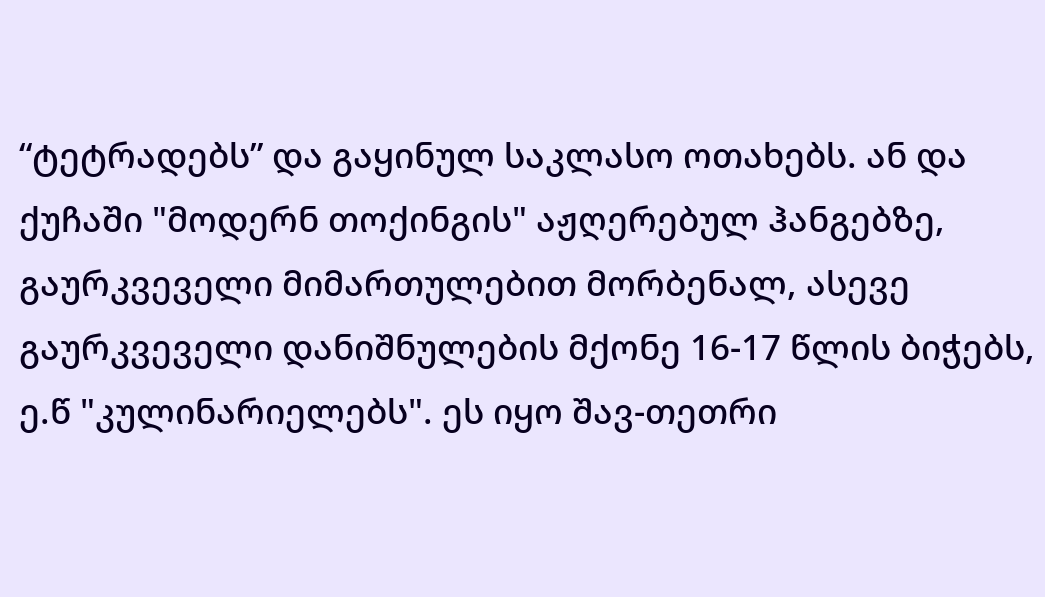“ტეტრადებს” და გაყინულ საკლასო ოთახებს. ან და ქუჩაში "მოდერნ თოქინგის" აჟღერებულ ჰანგებზე, გაურკვეველი მიმართულებით მორბენალ, ასევე გაურკვეველი დანიშნულების მქონე 16-17 წლის ბიჭებს, ე.წ "კულინარიელებს". ეს იყო შავ-თეთრი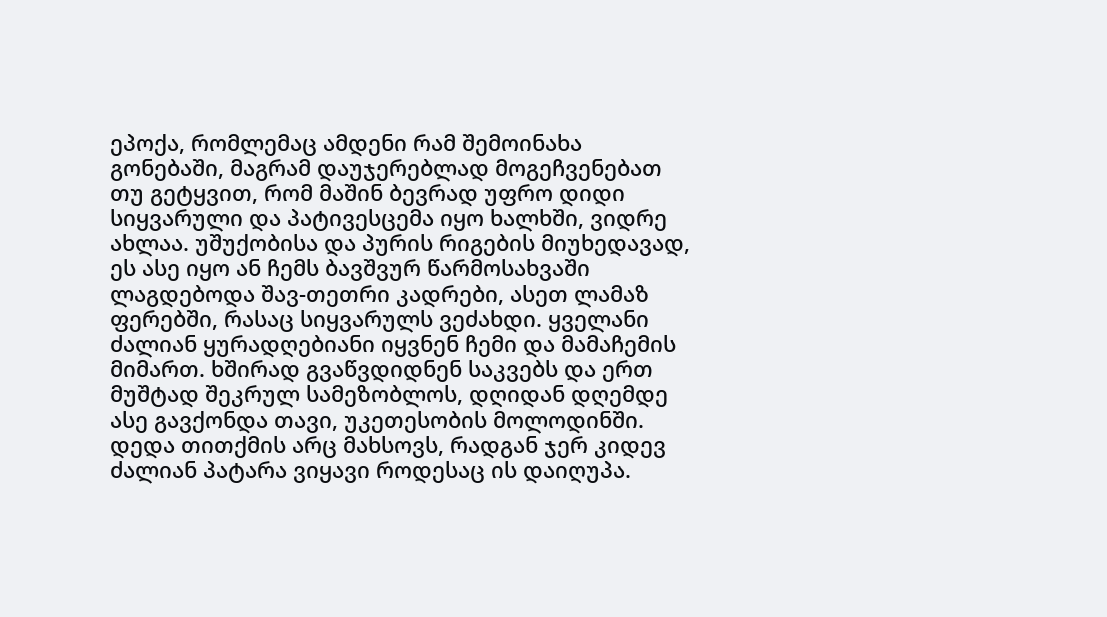ეპოქა, რომლემაც ამდენი რამ შემოინახა გონებაში, მაგრამ დაუჯერებლად მოგეჩვენებათ თუ გეტყვით, რომ მაშინ ბევრად უფრო დიდი სიყვარული და პატივესცემა იყო ხალხში, ვიდრე ახლაა. უშუქობისა და პურის რიგების მიუხედავად, ეს ასე იყო ან ჩემს ბავშვურ წარმოსახვაში ლაგდებოდა შავ-თეთრი კადრები, ასეთ ლამაზ ფერებში, რასაც სიყვარულს ვეძახდი. ყველანი ძალიან ყურადღებიანი იყვნენ ჩემი და მამაჩემის მიმართ. ხშირად გვაწვდიდნენ საკვებს და ერთ მუშტად შეკრულ სამეზობლოს, დღიდან დღემდე ასე გავქონდა თავი, უკეთესობის მოლოდინში. დედა თითქმის არც მახსოვს, რადგან ჯერ კიდევ ძალიან პატარა ვიყავი როდესაც ის დაიღუპა.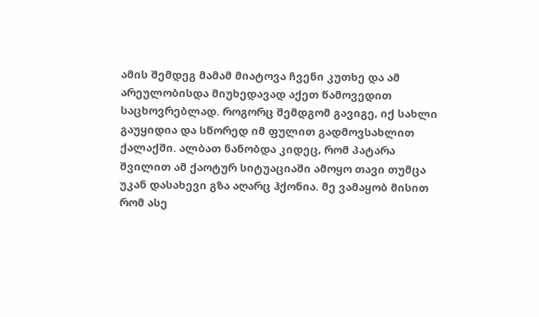ამის შემდეგ მამამ მიატოვა ჩვენი კუთხე და ამ არეულობისდა მიუხედავად აქეთ წამოვედით საცხოვრებლად. როგორც შემდგომ გავიგე, იქ სახლი გაუყიდია და სწორედ იმ ფულით გადმოვსახლით ქალაქში. ალბათ ნანობდა კიდეც, რომ პატარა შვილით ამ ქაოტურ სიტუაციაში ამოყო თავი თუმცა უკან დასახევი გზა აღარც ჰქონია. მე ვამაყობ მისით რომ ასე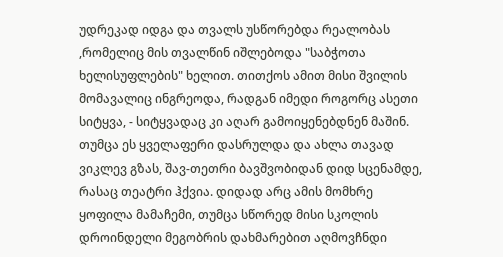უდრეკად იდგა და თვალს უსწორებდა რეალობას ,რომელიც მის თვალწინ იშლებოდა "საბჭოთა ხელისუფლების" ხელით. თითქოს ამით მისი შვილის მომავალიც ინგრეოდა, რადგან იმედი როგორც ასეთი სიტყვა, - სიტყვადაც კი აღარ გამოიყენებდნენ მაშინ. თუმცა ეს ყველაფერი დასრულდა და ახლა თავად ვიკლევ გზას, შავ-თეთრი ბავშვობიდან დიდ სცენამდე, რასაც თეატრი ჰქვია. დიდად არც ამის მომხრე ყოფილა მამაჩემი, თუმცა სწორედ მისი სკოლის დროინდელი მეგობრის დახმარებით აღმოვჩნდი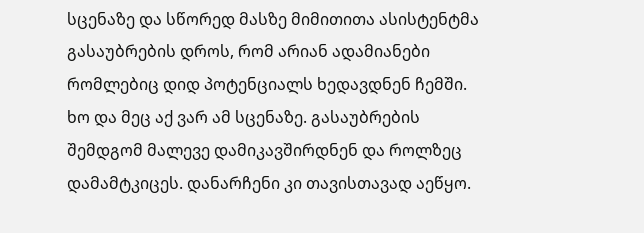სცენაზე და სწორედ მასზე მიმითითა ასისტენტმა გასაუბრების დროს, რომ არიან ადამიანები რომლებიც დიდ პოტენციალს ხედავდნენ ჩემში. ხო და მეც აქ ვარ ამ სცენაზე. გასაუბრების შემდგომ მალევე დამიკავშირდნენ და როლზეც დამამტკიცეს. დანარჩენი კი თავისთავად აეწყო.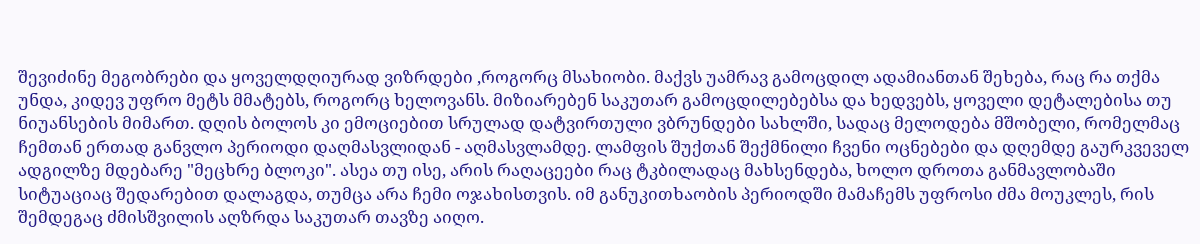შევიძინე მეგობრები და ყოველდღიურად ვიზრდები ,როგორც მსახიობი. მაქვს უამრავ გამოცდილ ადამიანთან შეხება, რაც რა თქმა უნდა, კიდევ უფრო მეტს მმატებს, როგორც ხელოვანს. მიზიარებენ საკუთარ გამოცდილებებსა და ხედვებს, ყოველი დეტალებისა თუ ნიუანსების მიმართ. დღის ბოლოს კი ემოციებით სრულად დატვირთული ვბრუნდები სახლში, სადაც მელოდება მშობელი, რომელმაც ჩემთან ერთად განვლო პერიოდი დაღმასვლიდან - აღმასვლამდე. ლამფის შუქთან შექმნილი ჩვენი ოცნებები და დღემდე გაურკვეველ ადგილზე მდებარე "მეცხრე ბლოკი". ასეა თუ ისე, არის რაღაცეები რაც ტკბილადაც მახსენდება, ხოლო დროთა განმავლობაში სიტუაციაც შედარებით დალაგდა, თუმცა არა ჩემი ოჯახისთვის. იმ განუკითხაობის პერიოდში მამაჩემს უფროსი ძმა მოუკლეს, რის შემდეგაც ძმისშვილის აღზრდა საკუთარ თავზე აიღო.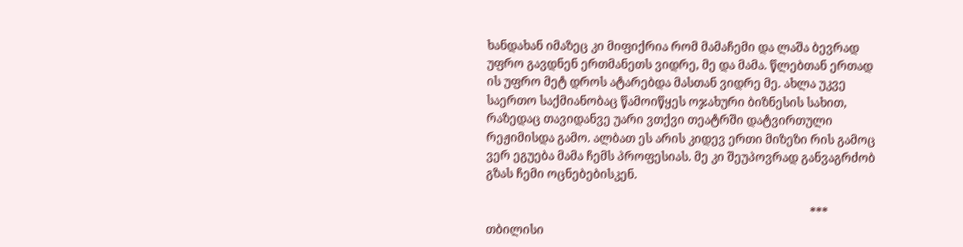ხანდახან იმაზეც კი მიფიქრია რომ მამაჩემი და ლაშა ბევრად უფრო გავდნენ ერთმანეთს ვიდრე, მე და მამა. წლებთან ერთად ის უფრო მეტ დროს ატარებდა მასთან ვიდრე მე. ახლა უკვე საერთო საქმიანობაც წამოიწყეს ოჯახური ბიზნესის სახით, რაზედაც თავიდანვე უარი ვთქვი თეატრში დატვირთული რეჟიმისდა გამო. ალბათ ეს არის კიდევ ერთი მიზეზი რის გამოც ვერ ეგუება მამა ჩემს პროფესიას. მე კი შეუპოვრად განვაგრძობ გზას ჩემი ოცნებებისკენ.

                                                                                                            ***
თბილისი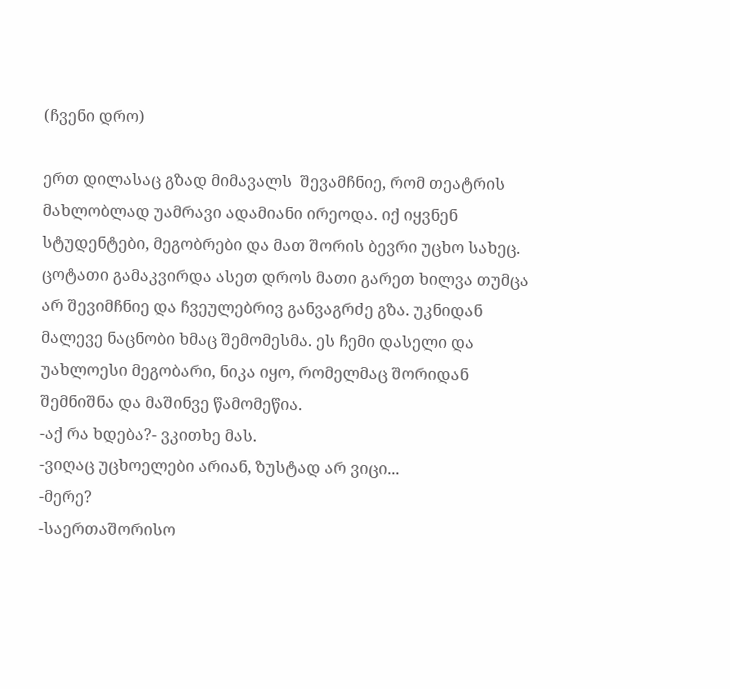(ჩვენი დრო)

ერთ დილასაც გზად მიმავალს  შევამჩნიე, რომ თეატრის მახლობლად უამრავი ადამიანი ირეოდა. იქ იყვნენ სტუდენტები, მეგობრები და მათ შორის ბევრი უცხო სახეც. ცოტათი გამაკვირდა ასეთ დროს მათი გარეთ ხილვა თუმცა არ შევიმჩნიე და ჩვეულებრივ განვაგრძე გზა. უკნიდან მალევე ნაცნობი ხმაც შემომესმა. ეს ჩემი დასელი და უახლოესი მეგობარი, ნიკა იყო, რომელმაც შორიდან შემნიშნა და მაშინვე წამომეწია.
-აქ რა ხდება?- ვკითხე მას.
-ვიღაც უცხოელები არიან, ზუსტად არ ვიცი...
-მერე?
-საერთაშორისო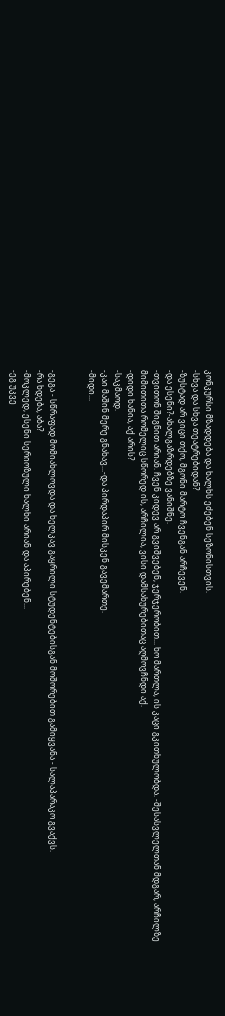კონკურსი მზადდება და ხალხს ეძებენ სეზონისთვის.
-სხვა და სხვა თეატრებიდან?
-ზუსტად არ ვიცი თქო, მგონი მარტო ჩვენგან არჩევენ.
-და ესენი?-ახალგაზრდებზე ვანიშნე.
-თვითონ შიგნით არიან. ჩვენ კიდევ არ გვიშვებენ, ჯერჯერობით... ხო მართლა, ის კაცი გკითხულობდა. -შესასვლელთან მდგარ, არჩილზე მიმითითა რომელიც სწორედ ის, არჩილია, ვისი დამსახურებითაც აღმოვჩნდი აქ.
-დიდი ხანია, აქ არის?
-საკმაოდ.
-კაი მაშინ მერე გნახავ...-და პირდაპირ მისკენ გავემართე.
-მიდი...


-გეგა - სწრაფად მომიახლოვდა და ხელკავ გაყრილი სტუდენტებისგან მოშორებით გამიყვანა - სალაპარაკო გვაქვს.
-რა ხდება, აბა?
-მოკლედ, ესენი სერიოზული ხალხი არიან და აპირებენ...
-ეგ უკვე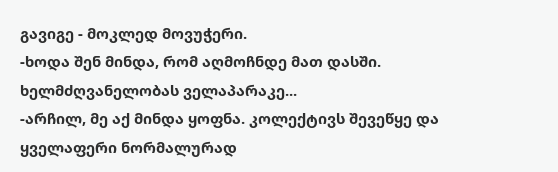გავიგე - მოკლედ მოვუჭერი.
-ხოდა შენ მინდა, რომ აღმოჩნდე მათ დასში. ხელმძღვანელობას ველაპარაკე...
-არჩილ, მე აქ მინდა ყოფნა. კოლექტივს შევეწყე და ყველაფერი ნორმალურად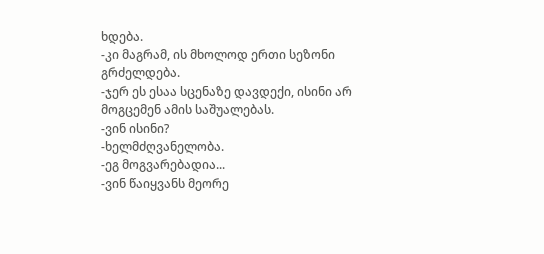ხდება.
-კი მაგრამ, ის მხოლოდ ერთი სეზონი გრძელდება.
-ჯერ ეს ესაა სცენაზე დავდექი, ისინი არ მოგცემენ ამის საშუალებას.
-ვინ ისინი?
-ხელმძღვანელობა.
-ეგ მოგვარებადია...
-ვინ წაიყვანს მეორე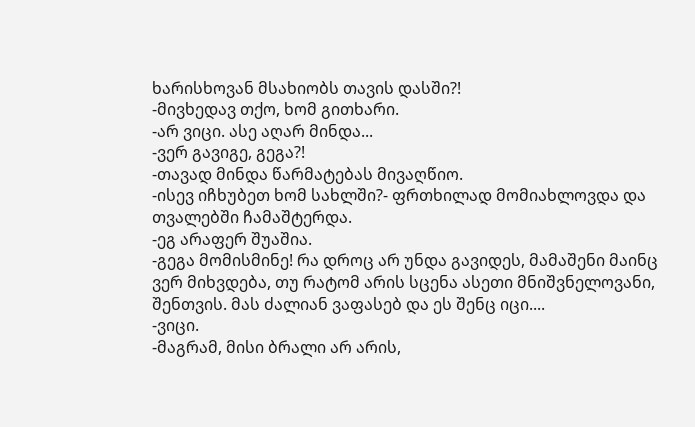ხარისხოვან მსახიობს თავის დასში?!
-მივხედავ თქო, ხომ გითხარი.
-არ ვიცი. ასე აღარ მინდა...
-ვერ გავიგე, გეგა?!
-თავად მინდა წარმატებას მივაღწიო.
-ისევ იჩხუბეთ ხომ სახლში?- ფრთხილად მომიახლოვდა და თვალებში ჩამაშტერდა.
-ეგ არაფერ შუაშია.
-გეგა მომისმინე! რა დროც არ უნდა გავიდეს, მამაშენი მაინც ვერ მიხვდება, თუ რატომ არის სცენა ასეთი მნიშვნელოვანი, შენთვის. მას ძალიან ვაფასებ და ეს შენც იცი....
-ვიცი.
-მაგრამ, მისი ბრალი არ არის,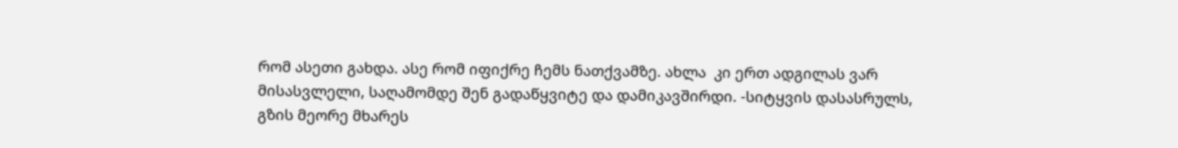რომ ასეთი გახდა. ასე რომ იფიქრე ჩემს ნათქვამზე. ახლა  კი ერთ ადგილას ვარ მისასვლელი, საღამომდე შენ გადაწყვიტე და დამიკავშირდი. -სიტყვის დასასრულს, გზის მეორე მხარეს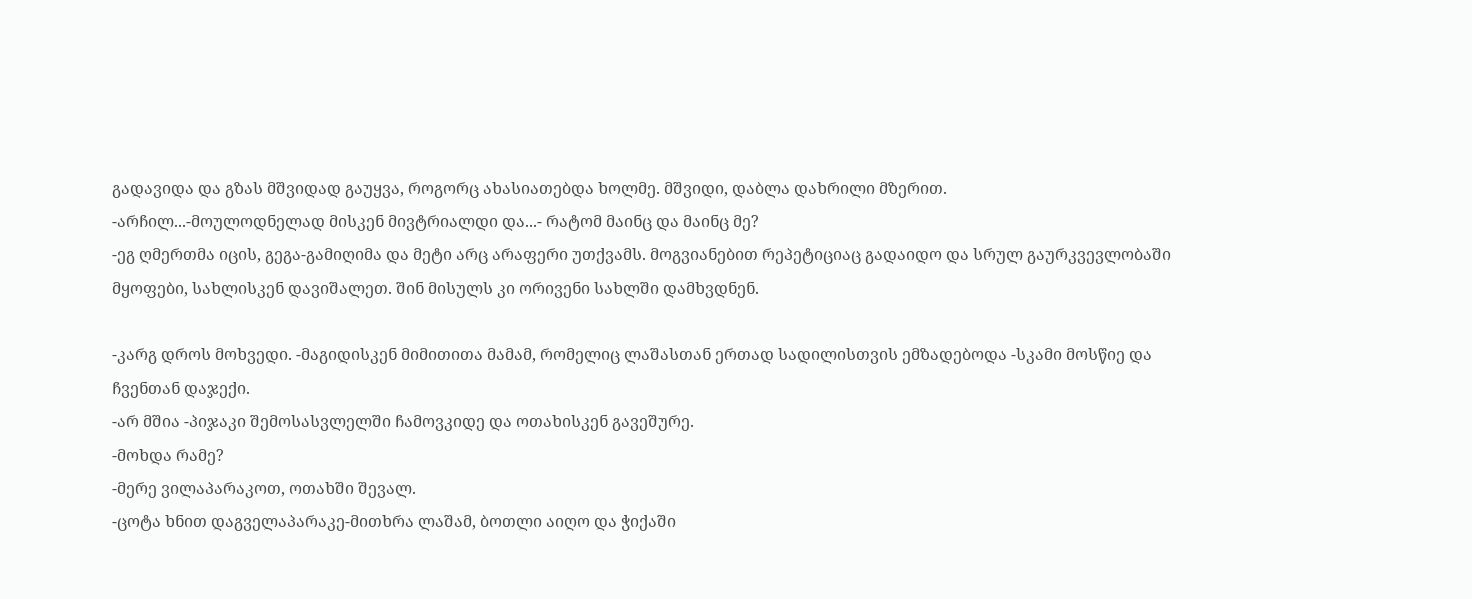გადავიდა და გზას მშვიდად გაუყვა, როგორც ახასიათებდა ხოლმე. მშვიდი, დაბლა დახრილი მზერით.
-არჩილ...-მოულოდნელად მისკენ მივტრიალდი და...- რატომ მაინც და მაინც მე?
-ეგ ღმერთმა იცის, გეგა-გამიღიმა და მეტი არც არაფერი უთქვამს. მოგვიანებით რეპეტიციაც გადაიდო და სრულ გაურკვევლობაში მყოფები, სახლისკენ დავიშალეთ. შინ მისულს კი ორივენი სახლში დამხვდნენ.

-კარგ დროს მოხვედი. -მაგიდისკენ მიმითითა მამამ, რომელიც ლაშასთან ერთად სადილისთვის ემზადებოდა -სკამი მოსწიე და ჩვენთან დაჯექი.
-არ მშია -პიჯაკი შემოსასვლელში ჩამოვკიდე და ოთახისკენ გავეშურე.
-მოხდა რამე?
-მერე ვილაპარაკოთ, ოთახში შევალ.
-ცოტა ხნით დაგველაპარაკე-მითხრა ლაშამ, ბოთლი აიღო და ჭიქაში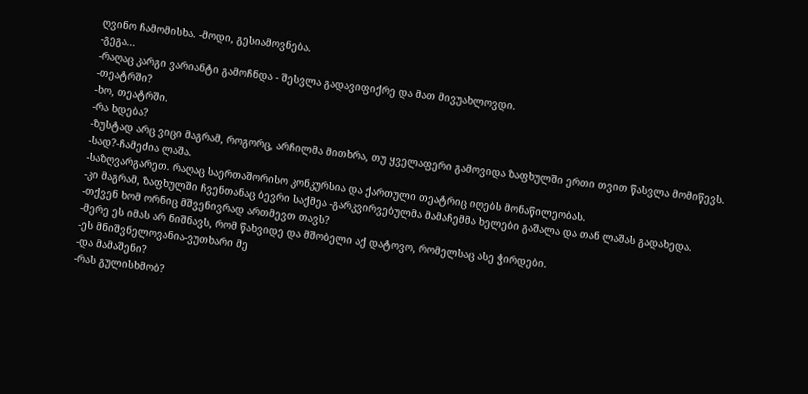ღვინო ჩამომისხა. -მოდი, გესიამოვნება.
-გეგა...
-რაღაც კარგი ვარიანტი გამოჩნდა - შესვლა გადავიფიქრე და მათ მივუახლოვდი.
-თეატრში?
-ხო, თეატრში.
-რა ხდება?
-ზუსტად არც ვიცი მაგრამ, როგორც, არჩილმა მითხრა, თუ ყველაფერი გამოვიდა ზაფხულში ერთი თვით წასვლა მომიწევს.
-სად?-ჩამეძია ლაშა.
-საზღვარგარეთ. რაღაც საერთაშორისო კონკურსია და ქართული თეატრიც იღებს მონაწილეობას.
-კი მაგრამ, ზაფხულში ჩვენთანაც ბევრი საქმეა -გარკვირვებულმა მამაჩემმა ხელები გაშალა და თან ლაშას გადახედა.
-თქვენ ხომ ორნიც მშვენივრად ართმევთ თავს?
-მერე ეს იმას არ ნიშნავს, რომ წახვიდე და მშობელი აქ დატოვო, რომელსაც ასე ჭირდები.
-ეს მნიშვნელოვანია-ვუთხარი მე
-და მამაშენი?
-რას გულისხმობ?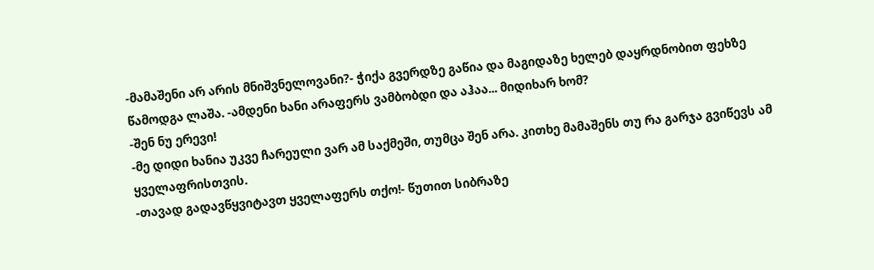-მამაშენი არ არის მნიშვნელოვანი?- ჭიქა გვერდზე გაწია და მაგიდაზე ხელებ დაყრდნობით ფეხზე წამოდგა ლაშა. -ამდენი ხანი არაფერს ვამბობდი და აჰაა... მიდიხარ ხომ?
-შენ ნუ ერევი!
-მე დიდი ხანია უკვე ჩარეული ვარ ამ საქმეში, თუმცა შენ არა. კითხე მამაშენს თუ რა გარჯა გვიწევს ამ ყველაფრისთვის.
-თავად გადავწყვიტავთ ყველაფერს თქო!- წუთით სიბრაზე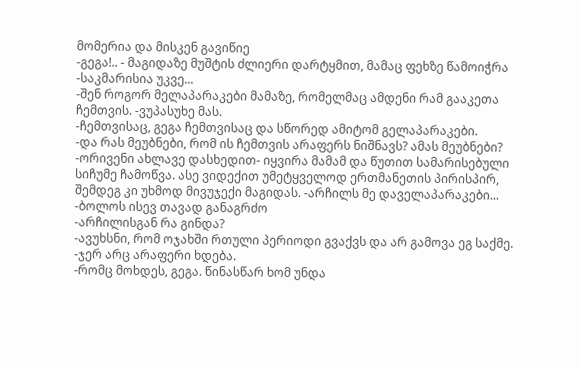მომერია და მისკენ გავიწიე
-გეგა!.. - მაგიდაზე მუშტის ძლიერი დარტყმით, მამაც ფეხზე წამოიჭრა -საკმარისია უკვე...
-შენ როგორ მელაპარაკები მამაზე, რომელმაც ამდენი რამ გააკეთა ჩემთვის. -ვუპასუხე მას.
-ჩემთვისაც, გეგა ჩემთვისაც და სწორედ ამიტომ გელაპარაკები.
-და რას მეუბნები, რომ ის ჩემთვის არაფერს ნიშნავს? ამას მეუბნები?
-ორივენი ახლავე დასხედით- იყვირა მამამ და წუთით სამარისებული სიჩუმე ჩამოწვა. ასე ვიდექით უმეტყველოდ ერთმანეთის პირისპირ, შემდეგ კი უხმოდ მივუჯექი მაგიდას. -არჩილს მე დაველაპარაკები... -ბოლოს ისევ თავად განაგრძო
-არჩილისგან რა გინდა?
-ავუხსნი, რომ ოჯახში რთული პერიოდი გვაქვს და არ გამოვა ეგ საქმე.
-ჯერ არც არაფერი ხდება.
-რომც მოხდეს, გეგა. წინასწარ ხომ უნდა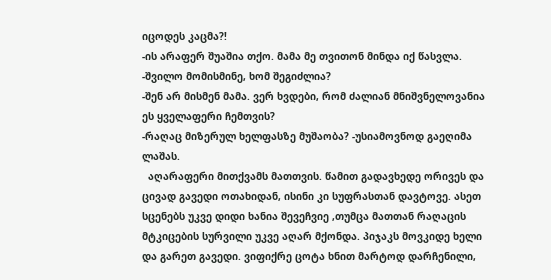იცოდეს კაცმა?!
-ის არაფერ შუაშია თქო. მამა მე თვითონ მინდა იქ წასვლა.
-შვილო მომისმინე, ხომ შეგიძლია?
-შენ არ მისმენ მამა. ვერ ხვდები, რომ ძალიან მნიშვნელოვანია ეს ყველაფერი ჩემთვის?
-რაღაც მიზერულ ხელფასზე მუშაობა? -უსიამოვნოდ გაეღიმა ლაშას.
  აღარაფერი მითქვამს მათთვის. წამით გადავხედე ორივეს და ცივად გავედი ოთახიდან, ისინი კი სუფრასთან დავტოვე. ასეთ სცენებს უკვე დიდი ხანია შევეჩვიე ,თუმცა მათთან რაღაცის მტკიცების სურვილი უკვე აღარ მქონდა. პიჯაკს მოვკიდე ხელი და გარეთ გავედი. ვიფიქრე ცოტა ხნით მარტოდ დარჩენილი,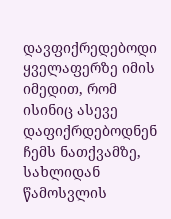დავფიქრედებოდი ყველაფერზე იმის იმედით, რომ ისინიც ასევე დაფიქრდებოდნენ ჩემს ნათქვამზე, სახლიდან წამოსვლის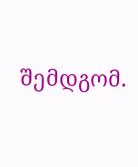შემდგომ.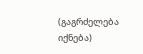(გაგრძელება იქნება)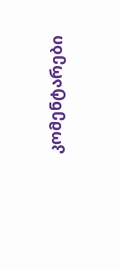კომენტარები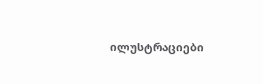ილუსტრაციები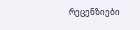რეცენზიები